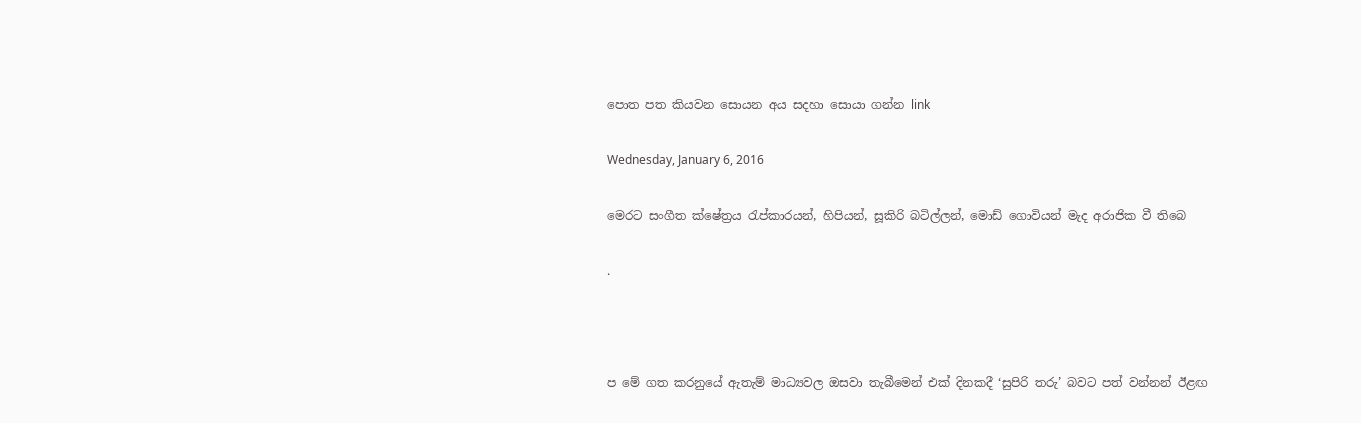පොත පත කියවන සොයන අය සදහා සොයා ගන්න link

Wednesday, January 6, 2016

මෙරට සංගීත ක්ෂේත්‍රය රැප්කාරයන්, හිපියන්, සූකිරි බටිල්ලන්, මොඩ් ගොවියන් මැද අරාජික වී තිබෙ

.



ප මේ ගත කරනුයේ ඇතැම් මාධ්‍යවල ඔසවා තැබීමෙන් එක් දිනකදී ‘සුපිරි තරු’ බවට පත් වන්නන් ඊළඟ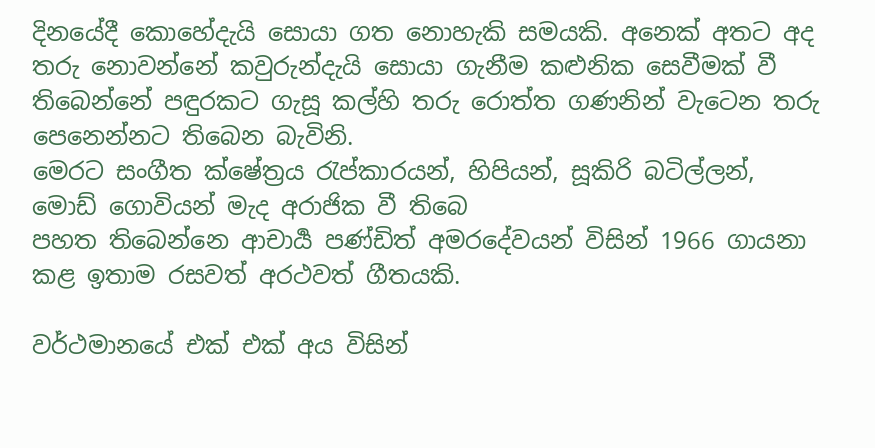දිනයේදී කොහේදැයි සොයා ගත නොහැකි සමයකි. අනෙක් අතට අද තරු නොවන්නේ කවුරුන්දැයි සොයා ගැනීම කළුනික සෙවීමක් වී තිබෙන්නේ පඳුරකට ගැසූ කල්හි තරු රොත්ත ගණනින් වැටෙන තරු පෙනෙන්නට තිබෙන බැවිනි.
මෙරට සංගීත ක්ෂේත්‍රය රැප්කාරයන්, හිපියන්, සූකිරි බටිල්ලන්, මොඩ් ගොවියන් මැද අරාජික වී තිබෙ
පහත තිබෙන්නෙ ආචාර්‍ය පණ්ඩිත් අමරදේවයන් විසින් 1966 ගායනා කළ ඉතාම රසවත් අරථවත් ගීතයකි.

වර්ථමානයේ එක් එක් අය විසින්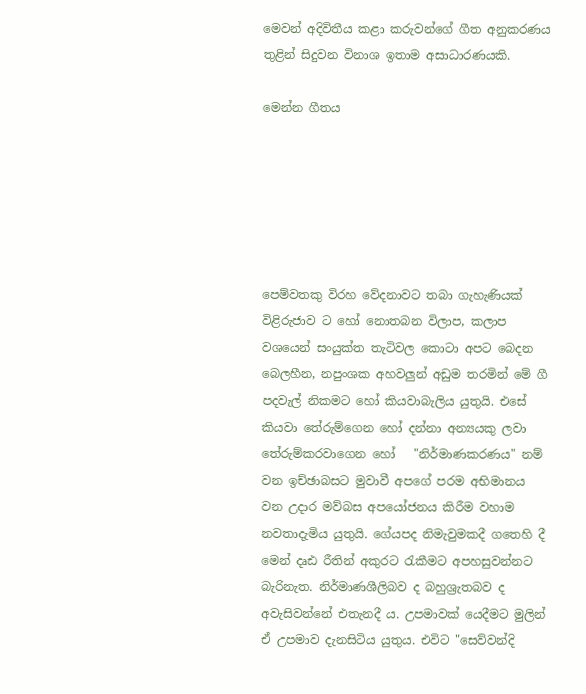මෙවන් අදිවිතීය කළා කරුවන්ගේ ගීත අනුකරණය තුළින් සිදුවන විනාශ ඉතාම අසාධාරණයකි.

මෙන්න ගීතය






පෙම්වතකු විරහ වේදනාවට තබා ගැහැණියක් විළිරුජාව ට හෝ නොතබන විලාප, කලාප වශයෙන් සංයුක්ත තැටිවල කොටා අපට බෙදන බෙලහීන, නපුංශක අහවලුන් අඩුම තරමින් මේ ගී පදවැල් නිකමට හෝ කියවාබැලිය යුතුයි. එසේ කියවා තේරුම්ගෙන හෝ දන්නා අන්‍යයකු ලවා තේරුම්කරවාගෙන හෝ   "නිර්මාණකරණය" නම් වන ඉච්ඡාබසට මුවාවී අපගේ පරම අභිමානය වන උදාර මව්බස අපයෝජනය කිරීම වහාම නවතාදැමිය යුතුයි. ගේයපද නිමැවුමකදී ගතෙහි දී මෙන් දෘඪ රීතින් අකුරට රැකීමට අපහසුවන්නට බැරිනැත. නිර්මාණශීලිබව ද බහුශ්‍රැතබව ද අවැසිවන්නේ එතැනදී ය. උපමාවක් යෙදීමට මුලින් ඒ උපමාව දැනසිටිය යුතුය. එවිට "සෙව්වන්දි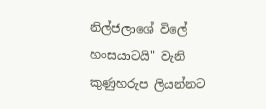නිල්ජලාශේ විලේ හංසයාටයි" වැනි කුණුහරුප ලියන්නට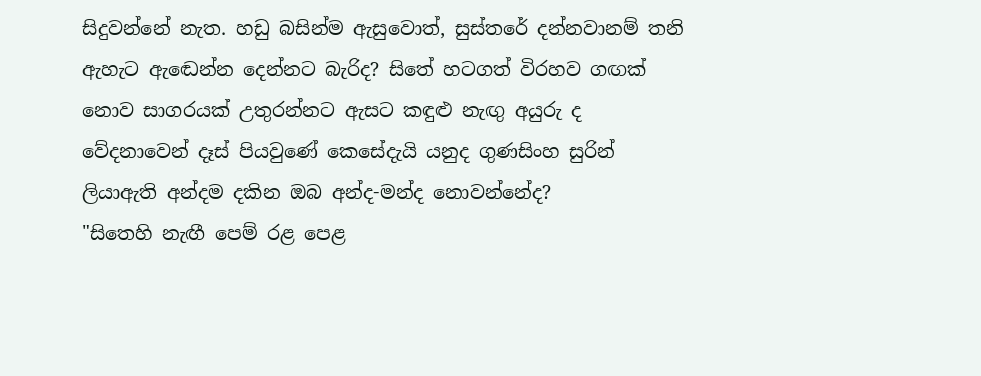සිදුවන්නේ නැත. හඩු බසින්ම ඇසුවොත්, සුස්තරේ දන්නවානම් තනි ඇහැට ඇඬෙන්න දෙන්නට බැරිද? සිතේ හටගත් විරහව ගඟක් නොව සාගරයක් උතුරන්නට ඇසට කඳුළු නැඟු අයුරු ද වේදනාවෙන් දෑස් පියවුණේ කෙසේදැයි යනුද ගුණසිංහ සුරින් ලියාඇති අන්දම දකින ඔබ අන්ද-මන්ද නොවන්නේද?
"සිතෙහි නැඟී පෙම් රළ පෙළ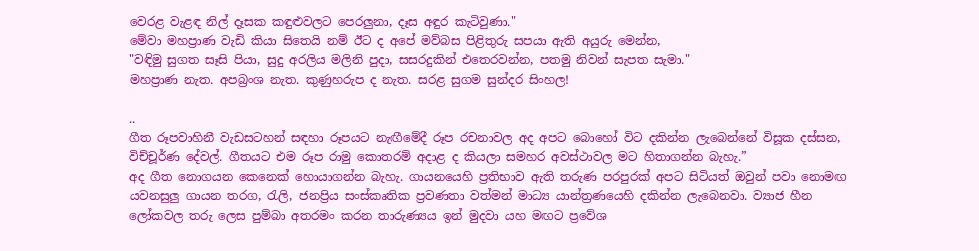වෙරළ වැළඳ නිල් දෑසක කඳුළුවලට පෙරලුනා, දෑස අඳුර කැටිවුණා."
මේවා මහප්‍රාණ වැඩි කියා සිතෙයි නම් ඊට ද අපේ මව්බස පිළිතුරු සපයා ඇති අයුරු මෙන්න,
"වඳිමු සුගත සෑසි පියා, සුදු අරලිය මලිනි පුදා, සසරදුකින් එතෙරවන්න, පතමු නිවන් සැපත සැමා."
මහප්‍රාණ නැත. අපබ්‍රංශ නැත. කුණුහරුප ද නැත. සරළ සුගම සුන්දර සිංහල!

..
ගීත රූපවාහිනී වැඩසටහන් සඳහා රූපයට නැඟීමේදී රූප රචනාවල අද අපට බොහෝ විට දකින්න ලැබෙන්නේ විසූක දස්සන, විච්චූර්ණ දේවල්. ගීතයට එම රූප රාමු කොතරම් අදාළ ද කියලා සමහර අවස්ථාවල මට හිතාගන්න බැහැ.”
අද ගීත නොගයන කෙනෙක් හොයාගන්න බැහැ. ගායනයෙහි ප්‍රතිභාව ඇති තරුණ පරපුරක් අපට සිටියත් ඔවුන් පවා නොමඟ යවනසුලු ගායන තරග, රැලි, ජනප්‍රිය සංස්කෘතික ප්‍රවණතා වත්මන් මාධ්‍ය යාන්ත්‍රණයෙහි දකින්න ලැබෙනවා. ව්‍යාජ හීන ලෝකවල තරු ලෙස පුම්බා අතරමං කරන තාරුණ්‍යය ඉන් මුදවා යහ මඟට ප්‍රවේශ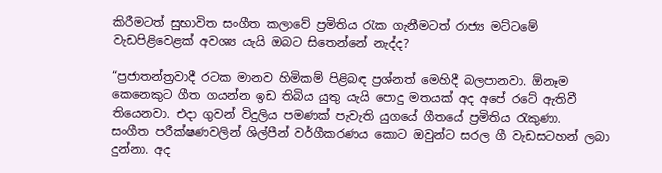කිරීමටත් සුභාවිත සංගීත කලාවේ ප්‍රමිතිය රැක ගැනීමටත් රාජ්‍ය මට්ටමේ වැඩපිළිවෙළක් අවශ්‍ය යැයි ඔබට සිතෙන්නේ නැද්ද?

“ප්‍රජාතන්ත්‍රවාදී රටක මානව හිමිකම් පිළිබඳ ප්‍රශ්නත් මෙහිදී බලපානවා. ඕනෑම කෙනෙකුට ගීත ගයන්න ඉඩ තිබිය යුතු යැයි පොදු මතයක් අද අපේ රටේ ඇතිවී තියෙනවා. එදා ගුවන් විදුලිය පමණක් පැවැති යුගයේ ගීතයේ ප්‍රමිතිය රැකුණා.
සංගීත පරීක්ෂණවලින් ශිල්පීන් වර්ගීකරණය කොට ඔවුන්ට සරල ගී වැඩසටහන් ලබා දුන්නා. අද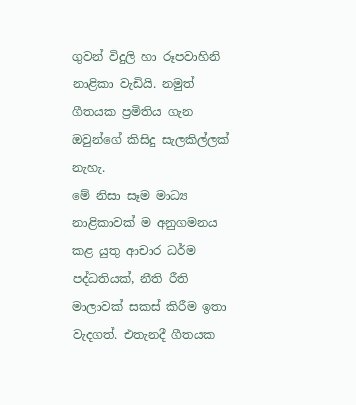ගුවන් විදුලි හා රූපවාහිනි නාළිකා වැඩියි. නමුත් ගීතයක ප්‍රමිතිය ගැන ඔවුන්ගේ කිසිදු සැලකිල්ලක් නැහැ.
මේ නිසා සෑම මාධ්‍ය නාළිකාවක් ම අනුගමනය කළ යුතු ආචාර ධර්ම පද්ධතියක්, නීති රීති මාලාවක් සකස් කිරීම ඉතා වැදගත්. එතැනදී ගීතයක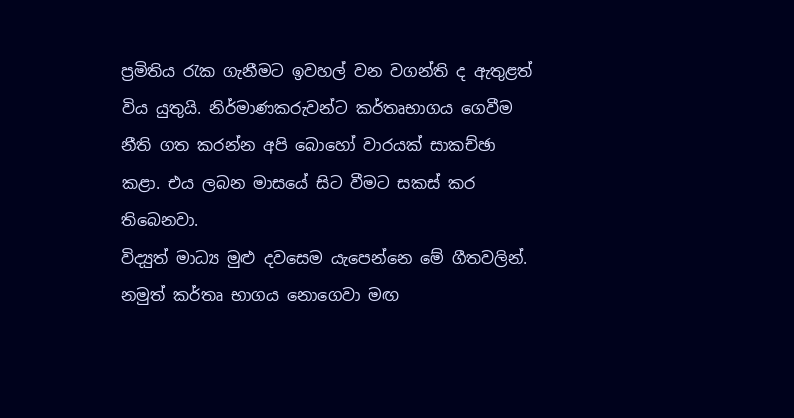ප්‍රමිතිය රැක ගැනීමට ඉවහල් වන වගන්ති ද ඇතුළත් විය යුතුයි. නිර්මාණකරුවන්ට කර්තෘභාගය ගෙවීම නීති ගත කරන්න අපි බොහෝ වාරයක් සාකච්ඡා කළා. එය ලබන මාසයේ සිට වීමට සකස් කර තිබෙනවා.
විද්‍යුත් මාධ්‍ය මුළු දවසෙම යැපෙන්නෙ මේ ගීතවලින්. නමුත් කර්තෘ භාගය නොගෙවා මඟ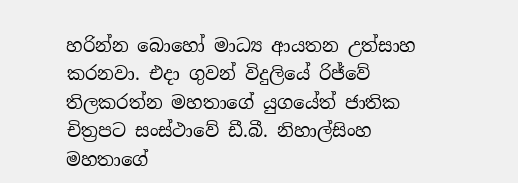හරින්න බොහෝ මාධ්‍ය ආයතන උත්සාහ කරනවා. එදා ගුවන් විදුලියේ රිජ්වේ තිලකරත්න මහතාගේ යුගයේත් ජාතික චිත්‍රපට සංස්ථාවේ ඩී.බී. නිහාල්සිංහ මහතාගේ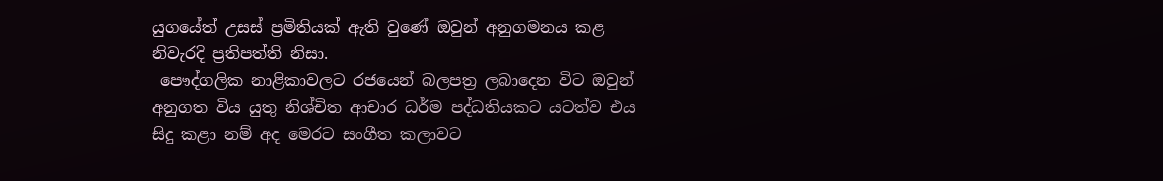යුගයේත් උසස් ප්‍රමිතියක් ඇති වුණේ ඔවුන් අනුගමනය කළ නිවැරදි ප්‍රතිපත්ති නිසා.
 පෞද්ගලික නාළිකාවලට රජයෙන් බලපත්‍ර ලබාදෙන විට ඔවුන් අනුගත විය යුතු නිශ්චිත ආචාර ධර්ම පද්ධතියකට යටත්ව එය සිදු කළා නම් අද මෙරට සංගීත කලාවට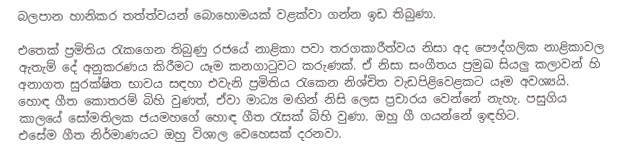බලපාන හානිකර තත්ත්වයන් බොහොමයක් වළක්වා ගන්න ඉඩ තිබුණා.

එතෙක් ප්‍රමිතිය රැකගෙන තිබුණු රජයේ නාළිකා පවා තරගකාරීත්වය නිසා අද පෞද්ගලික නාළිකාවල ඇතැම් දේ අනුකරණය කිරීමට යෑම කනගාටුවට කරුණක්. ඒ නිසා සංගීතය ප්‍රමුඛ සියලු කලාවන් හි අනාගත සුරක්ෂිත භාවය සඳහා එවැනි ප්‍රමිතිය රැකෙන නිශ්චිත වැඩපිළිවෙළකට යෑම අවශ්‍යයි.
හොඳ ගීත කොතරම් බිහි වුණත්, ඒවා මාධ්‍ය මඟින් නිසි ලෙස ප්‍රචාරය වෙන්නේ නැහැ. පසුගිය කාලයේ සෝමතිලක ජයමහගේ හොඳ ගීත රැසක් බිහි වුණා. ඔහු ගී ගයන්නේ ඉඳහිට.
එසේම ගීත නිර්මාණයට ඔහු විශාල වෙහෙසක් දරනවා.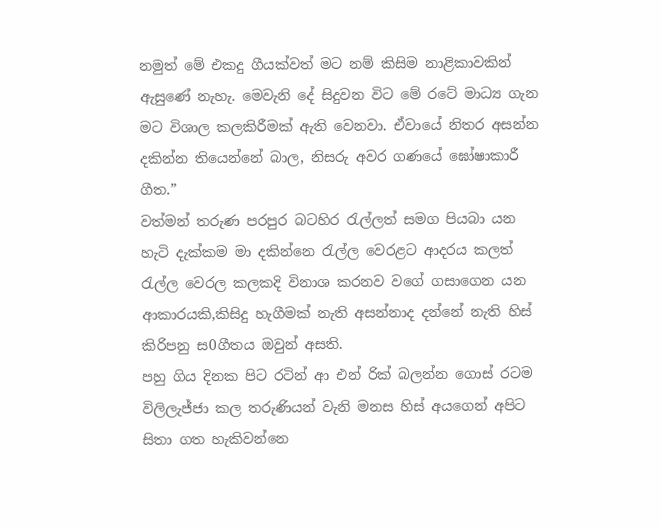නමුත් මේ එකදු ගීයක්වත් මට නම් කිසිම නාළිකාවකින් ඇසුණේ නැහැ. මෙවැනි දේ සිදුවන විට මේ රටේ මාධ්‍ය ගැන මට විශාල කලකිරීමක් ඇති වෙනවා. ඒවායේ නිතර අසන්න දකින්න තියෙන්නේ බාල, නිසරු අවර ගණයේ ඝෝෂාකාරී ගීත.”
වත්මන් තරුණ පරපුර බටහිර රැල්ලත් සමග පියබා යන හැටි දැක්කම මා දකින්නෙ රැල්ල වෙරළට ආදරය කලත් රැල්ල වෙරල කලකදි විනාශ කරනව වගේ ගසාගෙන යන ආකාරයකි,කිසිදු හැගීමක් නැති අසන්නාද දන්නේ නැති හිස් කිරිපනු ස0ගීතය ඔවුන් අසති.
පහු ගිය දිනක පිට රටින් ආ එන් රික් බලන්න ගොස් රටම විලිලැජ්ජා කල තරුණියන් වැනි මනස හිස් අයගෙන් අපිට සිතා ගත හැකිවන්නෙ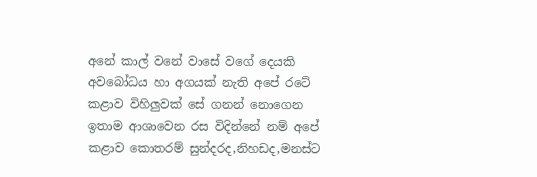අනේ කාල් වනේ වාසේ වගේ දෙයකි
අවබෝධය හා අගයක් නැති අපේ රටේ කළාව විහිලුවක් සේ ගනන් නොගෙන ඉතාම ආශාවෙන රස විදින්නේ නම් අපේ කළාව කොතරම් සුන්දරද,නිහඩද,මනස්ට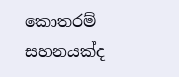කොතරම් සහනයක්ද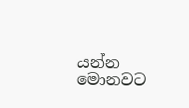යන්න මොනවට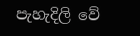පැහැදිලි වේ